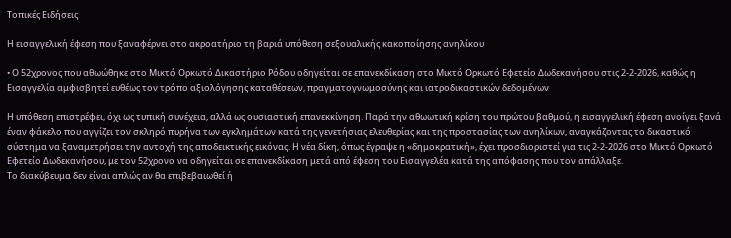Τοπικές Ειδήσεις

Η εισαγγελική έφεση που ξαναφέρνει στο ακροατήριο τη βαριά υπόθεση σεξουαλικής κακοποίησης ανηλίκου

• Ο 52χρονος που αθωώθηκε στο Μικτό Ορκωτό Δικαστήριο Ρόδου οδηγείται σε επανεκδίκαση στο Μικτό Ορκωτό Εφετείο Δωδεκανήσου στις 2-2-2026, καθώς η Εισαγγελία αμφισβητεί ευθέως τον τρόπο αξιολόγησης καταθέσεων, πραγματογνωμοσύνης και ιατροδικαστικών δεδομένων

Η υπόθεση επιστρέφει, όχι ως τυπική συνέχεια, αλλά ως ουσιαστική επανεκκίνηση. Παρά την αθωωτική κρίση του πρώτου βαθμού, η εισαγγελική έφεση ανοίγει ξανά έναν φάκελο που αγγίζει τον σκληρό πυρήνα των εγκλημάτων κατά της γενετήσιας ελευθερίας και της προστασίας των ανηλίκων, αναγκάζοντας το δικαστικό σύστημα να ξαναμετρήσει την αντοχή της αποδεικτικής εικόνας. Η νέα δίκη, όπως έγραψε η «δημοκρατική», έχει προσδιοριστεί για τις 2-2-2026 στο Μικτό Ορκωτό Εφετείο Δωδεκανήσου, με τον 52χρονο να οδηγείται σε επανεκδίκαση μετά από έφεση του Εισαγγελέα κατά της απόφασης που τον απάλλαξε.
Το διακύβευμα δεν είναι απλώς αν θα επιβεβαιωθεί ή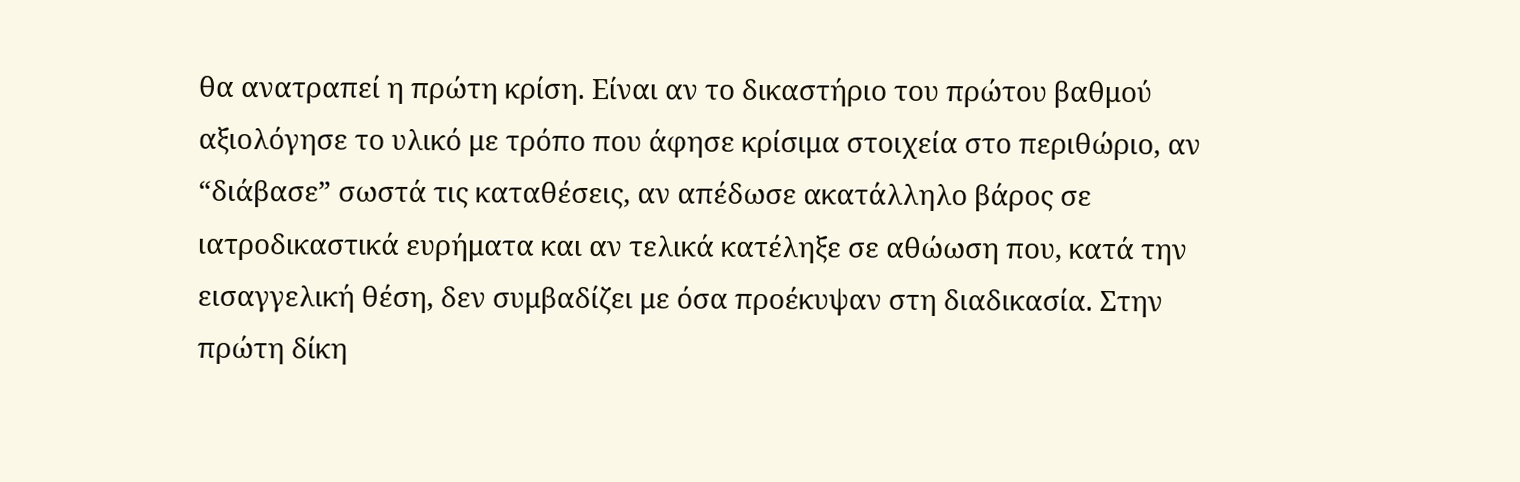θα ανατραπεί η πρώτη κρίση. Είναι αν το δικαστήριο του πρώτου βαθμού αξιολόγησε το υλικό με τρόπο που άφησε κρίσιμα στοιχεία στο περιθώριο, αν “διάβασε” σωστά τις καταθέσεις, αν απέδωσε ακατάλληλο βάρος σε ιατροδικαστικά ευρήματα και αν τελικά κατέληξε σε αθώωση που, κατά την εισαγγελική θέση, δεν συμβαδίζει με όσα προέκυψαν στη διαδικασία. Στην πρώτη δίκη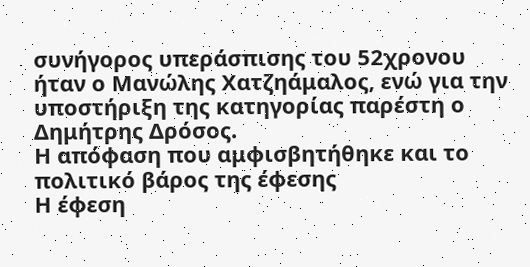συνήγορος υπεράσπισης του 52χρονου ήταν ο Μανώλης Χατζηάμαλος, ενώ για την υποστήριξη της κατηγορίας παρέστη ο Δημήτρης Δρόσος.
Η απόφαση που αμφισβητήθηκε και το πολιτικό βάρος της έφεσης
Η έφεση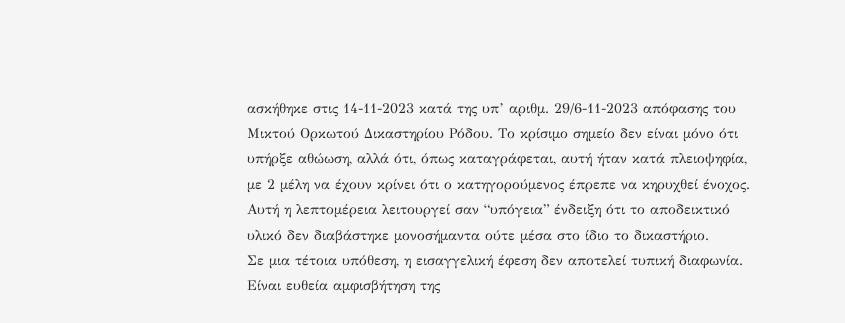ασκήθηκε στις 14-11-2023 κατά της υπ’ αριθμ. 29/6-11-2023 απόφασης του Μικτού Ορκωτού Δικαστηρίου Ρόδου. Το κρίσιμο σημείο δεν είναι μόνο ότι υπήρξε αθώωση, αλλά ότι, όπως καταγράφεται, αυτή ήταν κατά πλειοψηφία, με 2 μέλη να έχουν κρίνει ότι ο κατηγορούμενος έπρεπε να κηρυχθεί ένοχος. Αυτή η λεπτομέρεια λειτουργεί σαν “υπόγεια” ένδειξη ότι το αποδεικτικό υλικό δεν διαβάστηκε μονοσήμαντα ούτε μέσα στο ίδιο το δικαστήριο.
Σε μια τέτοια υπόθεση, η εισαγγελική έφεση δεν αποτελεί τυπική διαφωνία. Είναι ευθεία αμφισβήτηση της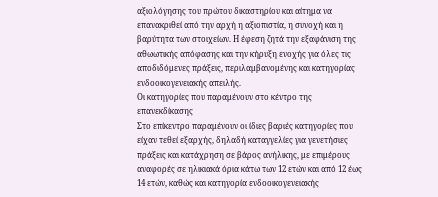αξιολόγησης του πρώτου δικαστηρίου και αίτημα να επανακριθεί από την αρχή η αξιοπιστία, η συνοχή και η βαρύτητα των στοιχείων. Η έφεση ζητά την εξαφάνιση της αθωωτικής απόφασης και την κήρυξη ενοχής για όλες τις αποδιδόμενες πράξεις, περιλαμβανομένης και κατηγορίας ενδοοικογενειακής απειλής.
Οι κατηγορίες που παραμένουν στο κέντρο της επανεκδίκασης
Στο επίκεντρο παραμένουν οι ίδιες βαριές κατηγορίες που είχαν τεθεί εξαρχής, δηλαδή καταγγελίες για γενετήσιες πράξεις και κατάχρηση σε βάρος ανήλικης, με επιμέρους αναφορές σε ηλικιακά όρια κάτω των 12 ετών και από 12 έως 14 ετών, καθώς και κατηγορία ενδοοικογενειακής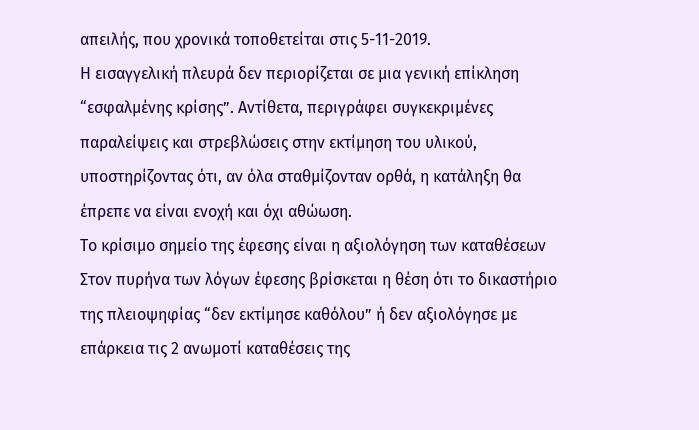απειλής, που χρονικά τοποθετείται στις 5-11-2019.
Η εισαγγελική πλευρά δεν περιορίζεται σε μια γενική επίκληση “εσφαλμένης κρίσης”. Αντίθετα, περιγράφει συγκεκριμένες παραλείψεις και στρεβλώσεις στην εκτίμηση του υλικού, υποστηρίζοντας ότι, αν όλα σταθμίζονταν ορθά, η κατάληξη θα έπρεπε να είναι ενοχή και όχι αθώωση.
Το κρίσιμο σημείο της έφεσης είναι η αξιολόγηση των καταθέσεων
Στον πυρήνα των λόγων έφεσης βρίσκεται η θέση ότι το δικαστήριο της πλειοψηφίας “δεν εκτίμησε καθόλου” ή δεν αξιολόγησε με επάρκεια τις 2 ανωμοτί καταθέσεις της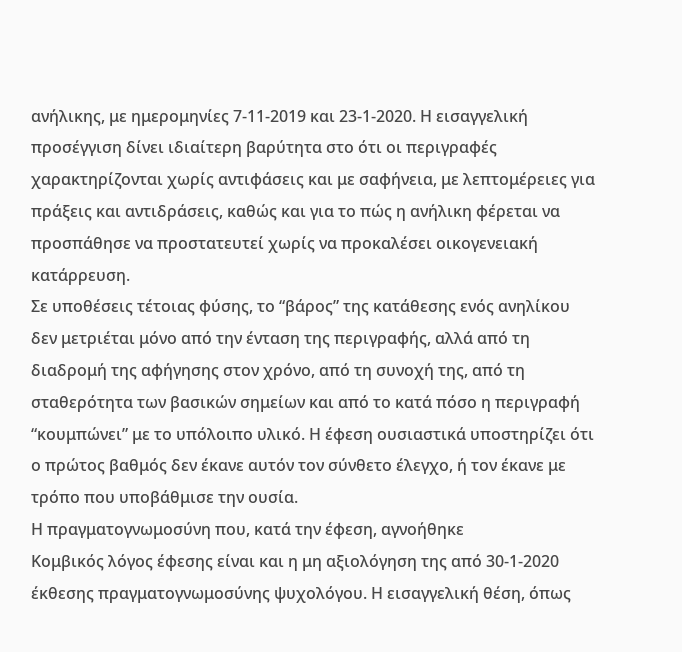ανήλικης, με ημερομηνίες 7-11-2019 και 23-1-2020. Η εισαγγελική προσέγγιση δίνει ιδιαίτερη βαρύτητα στο ότι οι περιγραφές χαρακτηρίζονται χωρίς αντιφάσεις και με σαφήνεια, με λεπτομέρειες για πράξεις και αντιδράσεις, καθώς και για το πώς η ανήλικη φέρεται να προσπάθησε να προστατευτεί χωρίς να προκαλέσει οικογενειακή κατάρρευση.
Σε υποθέσεις τέτοιας φύσης, το “βάρος” της κατάθεσης ενός ανηλίκου δεν μετριέται μόνο από την ένταση της περιγραφής, αλλά από τη διαδρομή της αφήγησης στον χρόνο, από τη συνοχή της, από τη σταθερότητα των βασικών σημείων και από το κατά πόσο η περιγραφή “κουμπώνει” με το υπόλοιπο υλικό. Η έφεση ουσιαστικά υποστηρίζει ότι ο πρώτος βαθμός δεν έκανε αυτόν τον σύνθετο έλεγχο, ή τον έκανε με τρόπο που υποβάθμισε την ουσία.
Η πραγματογνωμοσύνη που, κατά την έφεση, αγνοήθηκε
Κομβικός λόγος έφεσης είναι και η μη αξιολόγηση της από 30-1-2020 έκθεσης πραγματογνωμοσύνης ψυχολόγου. Η εισαγγελική θέση, όπως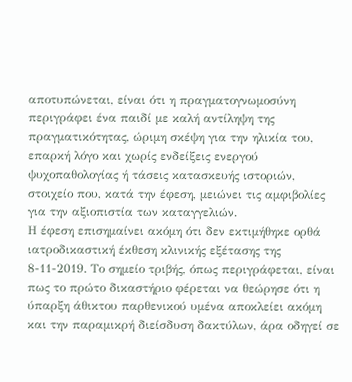αποτυπώνεται, είναι ότι η πραγματογνωμοσύνη περιγράφει ένα παιδί με καλή αντίληψη της πραγματικότητας, ώριμη σκέψη για την ηλικία του, επαρκή λόγο και χωρίς ενδείξεις ενεργού ψυχοπαθολογίας ή τάσεις κατασκευής ιστοριών, στοιχείο που, κατά την έφεση, μειώνει τις αμφιβολίες για την αξιοπιστία των καταγγελιών.
Η έφεση επισημαίνει ακόμη ότι δεν εκτιμήθηκε ορθά ιατροδικαστική έκθεση κλινικής εξέτασης της 8-11-2019. Το σημείο τριβής, όπως περιγράφεται, είναι πως το πρώτο δικαστήριο φέρεται να θεώρησε ότι η ύπαρξη άθικτου παρθενικού υμένα αποκλείει ακόμη και την παραμικρή διείσδυση δακτύλων, άρα οδηγεί σε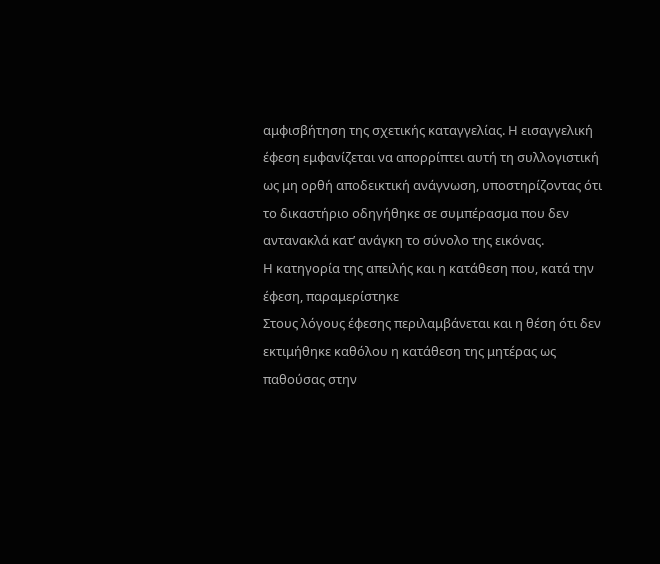αμφισβήτηση της σχετικής καταγγελίας. Η εισαγγελική έφεση εμφανίζεται να απορρίπτει αυτή τη συλλογιστική ως μη ορθή αποδεικτική ανάγνωση, υποστηρίζοντας ότι το δικαστήριο οδηγήθηκε σε συμπέρασμα που δεν αντανακλά κατ’ ανάγκη το σύνολο της εικόνας.
Η κατηγορία της απειλής και η κατάθεση που, κατά την έφεση, παραμερίστηκε
Στους λόγους έφεσης περιλαμβάνεται και η θέση ότι δεν εκτιμήθηκε καθόλου η κατάθεση της μητέρας ως παθούσας στην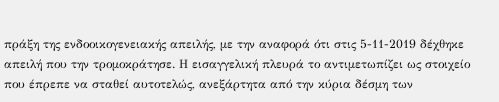πράξη της ενδοοικογενειακής απειλής, με την αναφορά ότι στις 5-11-2019 δέχθηκε απειλή που την τρομοκράτησε. Η εισαγγελική πλευρά το αντιμετωπίζει ως στοιχείο που έπρεπε να σταθεί αυτοτελώς, ανεξάρτητα από την κύρια δέσμη των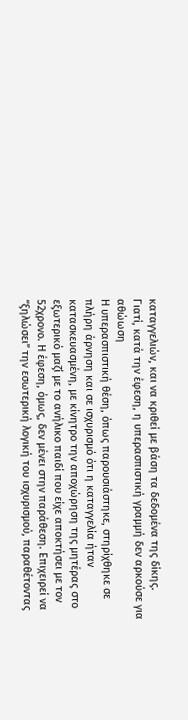καταγγελιών, και να κριθεί με βάση τα δεδομένα της δίκης.
Γιατί, κατά την έφεση, η υπερασπιστική γραμμή δεν αρκούσε για αθώωση
Η υπερασπιστική θέση, όπως παρουσιάστηκε, στηρίχθηκε σε πλήρη άρνηση και σε ισχυρισμό ότι η καταγγελία ήταν κατασκευασμένη, με κίνητρο την αποχώρηση της μητέρας στο εξωτερικό μαζί με το ανήλικο παιδί που είχε αποκτήσει με τον 52χρονο. Η έφεση, όμως, δεν μένει στην παράθεση. Επιχειρεί να “ξηλώσει” την εσωτερική λογική του ισχυρισμού, παραθέτοντας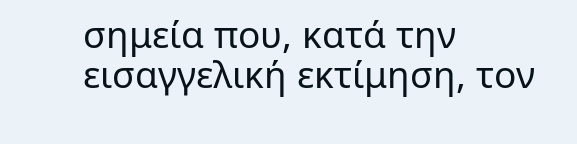σημεία που, κατά την εισαγγελική εκτίμηση, τον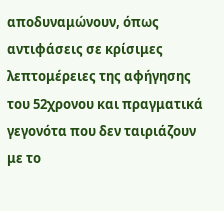αποδυναμώνουν, όπως αντιφάσεις σε κρίσιμες λεπτομέρειες της αφήγησης του 52χρονου και πραγματικά γεγονότα που δεν ταιριάζουν με το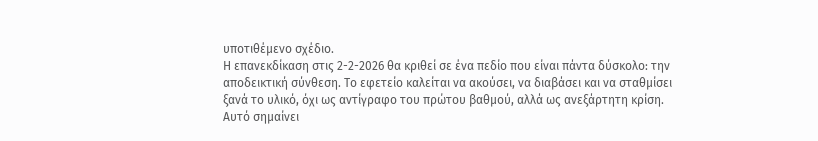υποτιθέμενο σχέδιο.
Η επανεκδίκαση στις 2-2-2026 θα κριθεί σε ένα πεδίο που είναι πάντα δύσκολο: την αποδεικτική σύνθεση. Το εφετείο καλείται να ακούσει, να διαβάσει και να σταθμίσει ξανά το υλικό, όχι ως αντίγραφο του πρώτου βαθμού, αλλά ως ανεξάρτητη κρίση. Αυτό σημαίνει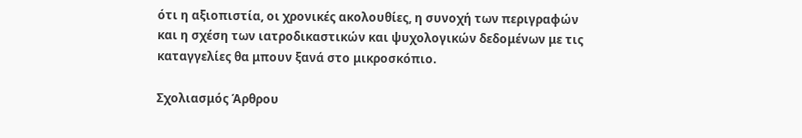ότι η αξιοπιστία, οι χρονικές ακολουθίες, η συνοχή των περιγραφών και η σχέση των ιατροδικαστικών και ψυχολογικών δεδομένων με τις καταγγελίες θα μπουν ξανά στο μικροσκόπιο.

Σχολιασμός Άρθρου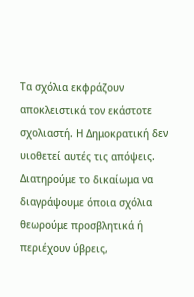Τα σχόλια εκφράζουν αποκλειστικά τον εκάστοτε σχολιαστή. Η Δημοκρατική δεν υιοθετεί αυτές τις απόψεις. Διατηρούμε το δικαίωμα να διαγράψουμε όποια σχόλια θεωρούμε προσβλητικά ή περιέχουν ύβρεις,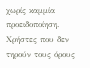χωρίς καμμία προειδοποίηση. Χρήστες που δεν τηρούν τους όρους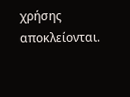χρήσης αποκλείονται.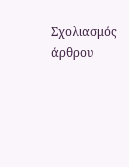Σχολιασμός άρθρου